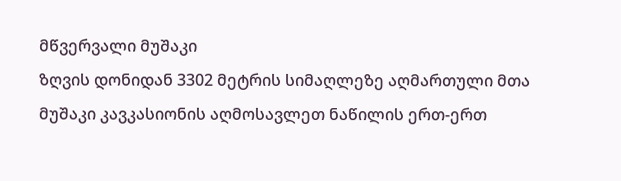მწვერვალი მუშაკი
ზღვის დონიდან 3302 მეტრის სიმაღლეზე აღმართული მთა მუშაკი კავკასიონის აღმოსავლეთ ნაწილის ერთ-ერთ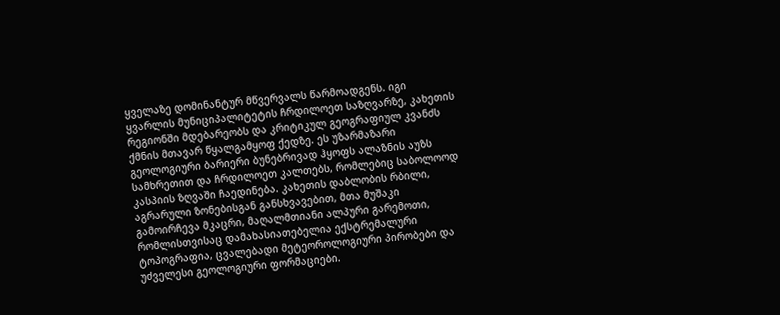ყველაზე დომინანტურ მწვერვალს წარმოადგენს. იგი ყვარლის მუნიციპალიტეტის ჩრდილოეთ საზღვარზე, კახეთის რეგიონში მდებარეობს და კრიტიკულ გეოგრაფიულ კვანძს ქმნის მთავარ წყალგამყოფ ქედზე. ეს უზარმაზარი გეოლოგიური ბარიერი ბუნებრივად ჰყოფს ალაზნის აუზს სამხრეთით და ჩრდილოეთ კალთებს, რომლებიც საბოლოოდ კასპიის ზღვაში ჩაედინება. კახეთის დაბლობის რბილი, აგრარული ზონებისგან განსხვავებით, მთა მუშაკი გამოირჩევა მკაცრი, მაღალმთიანი ალპური გარემოთი, რომლისთვისაც დამახასიათებელია ექსტრემალური ტოპოგრაფია, ცვალებადი მეტეოროლოგიური პირობები და უძველესი გეოლოგიური ფორმაციები.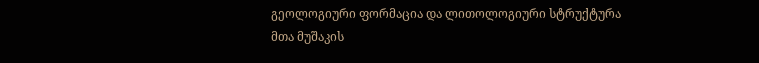გეოლოგიური ფორმაცია და ლითოლოგიური სტრუქტურა
მთა მუშაკის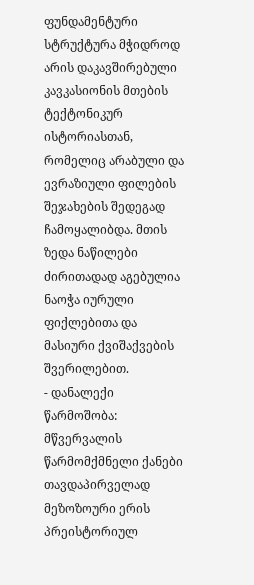ფუნდამენტური სტრუქტურა მჭიდროდ არის დაკავშირებული კავკასიონის მთების ტექტონიკურ ისტორიასთან, რომელიც არაბული და ევრაზიული ფილების შეჯახების შედეგად ჩამოყალიბდა. მთის ზედა ნაწილები ძირითადად აგებულია ნაოჭა იურული ფიქლებითა და მასიური ქვიშაქვების შვერილებით.
- დანალექი წარმოშობა: მწვერვალის წარმომქმნელი ქანები თავდაპირველად მეზოზოური ერის პრეისტორიულ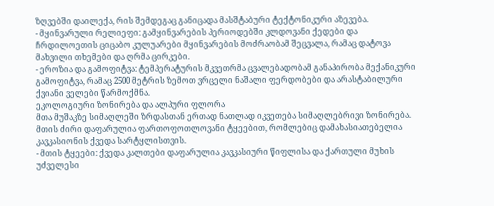ზღვებში დაილექა, რის შემდეგაც განიცადა მასშტაბური ტექტონიკური აზევება.
- მყინვარული რელიეფი: გამყინვარების პერიოდებში კლდოვანი ქედები და ჩრდილოეთის ციცაბო კულუარები მყინვარების მოძრაობამ შეცვალა, რამაც დატოვა მახვილი თხემები და ღრმა ცირკები.
- ეროზია და გამოფიტვა: ტემპერატურის მკვეთრმა ცვალებადობამ განაპირობა მექანიკური გამოფიტვა, რამაც 2500 მეტრის ზემოთ ვრცელი ნაშალი ფერდობები და არასტაბილური ქვიანი ველები წარმოქმნა.
ეკოლოგიური ზონირება და ალპური ფლორა
მთა მუშაკზე სიმაღლეში ზრდასთან ერთად ნათლად იკვეთება სიმაღლებრივი ზონირება. მთის ძირი დაფარულია ფართოფოთლოვანი ტყეებით, რომლებიც დამახასიათებელია კავკასიონის ქვედა სარტყლისთვის.
- მთის ტყეები: ქვედა კალთები დაფარულია კავკასიური წიფლისა და ქართული მუხის უძველესი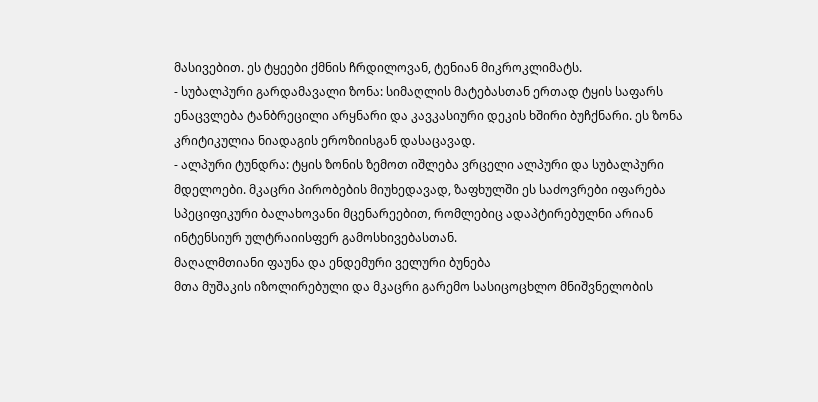მასივებით. ეს ტყეები ქმნის ჩრდილოვან, ტენიან მიკროკლიმატს.
- სუბალპური გარდამავალი ზონა: სიმაღლის მატებასთან ერთად ტყის საფარს ენაცვლება ტანბრეცილი არყნარი და კავკასიური დეკის ხშირი ბუჩქნარი. ეს ზონა კრიტიკულია ნიადაგის ეროზიისგან დასაცავად.
- ალპური ტუნდრა: ტყის ზონის ზემოთ იშლება ვრცელი ალპური და სუბალპური მდელოები. მკაცრი პირობების მიუხედავად, ზაფხულში ეს საძოვრები იფარება სპეციფიკური ბალახოვანი მცენარეებით, რომლებიც ადაპტირებულნი არიან ინტენსიურ ულტრაიისფერ გამოსხივებასთან.
მაღალმთიანი ფაუნა და ენდემური ველური ბუნება
მთა მუშაკის იზოლირებული და მკაცრი გარემო სასიცოცხლო მნიშვნელობის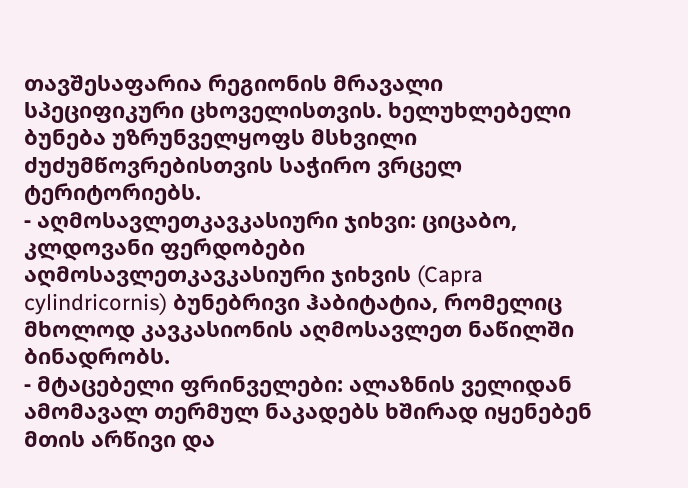თავშესაფარია რეგიონის მრავალი სპეციფიკური ცხოველისთვის. ხელუხლებელი ბუნება უზრუნველყოფს მსხვილი ძუძუმწოვრებისთვის საჭირო ვრცელ ტერიტორიებს.
- აღმოსავლეთკავკასიური ჯიხვი: ციცაბო, კლდოვანი ფერდობები აღმოსავლეთკავკასიური ჯიხვის (Capra cylindricornis) ბუნებრივი ჰაბიტატია, რომელიც მხოლოდ კავკასიონის აღმოსავლეთ ნაწილში ბინადრობს.
- მტაცებელი ფრინველები: ალაზნის ველიდან ამომავალ თერმულ ნაკადებს ხშირად იყენებენ მთის არწივი და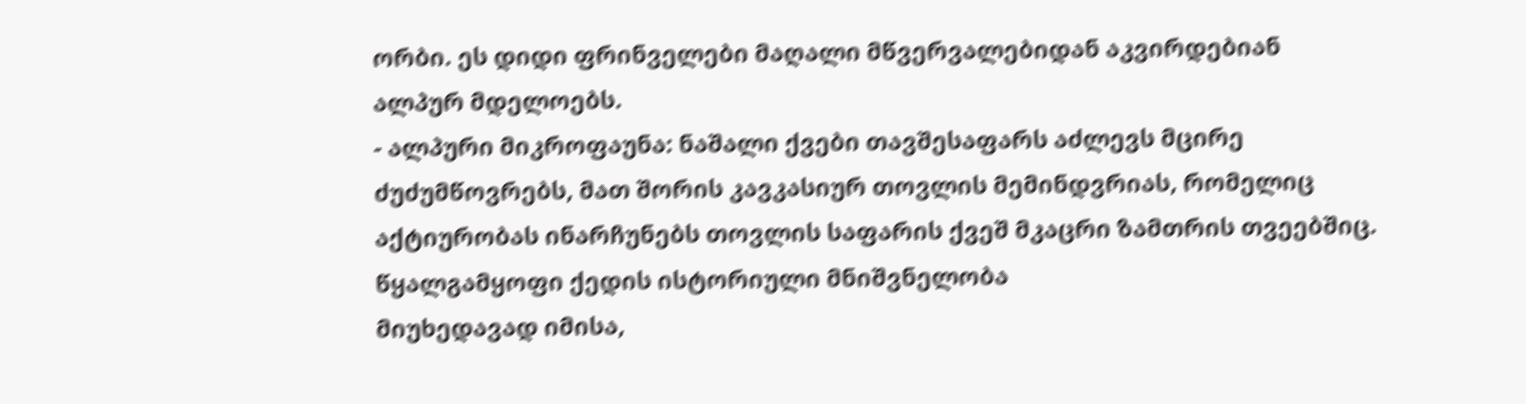ორბი. ეს დიდი ფრინველები მაღალი მწვერვალებიდან აკვირდებიან ალპურ მდელოებს.
- ალპური მიკროფაუნა: ნაშალი ქვები თავშესაფარს აძლევს მცირე ძუძუმწოვრებს, მათ შორის კავკასიურ თოვლის მემინდვრიას, რომელიც აქტიურობას ინარჩუნებს თოვლის საფარის ქვეშ მკაცრი ზამთრის თვეებშიც.
წყალგამყოფი ქედის ისტორიული მნიშვნელობა
მიუხედავად იმისა,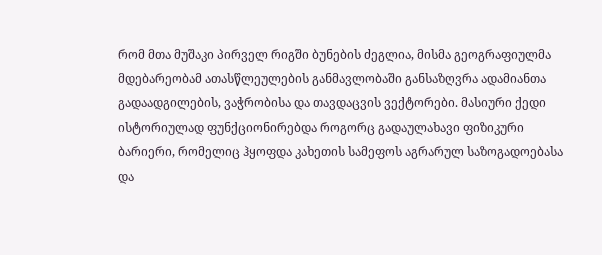რომ მთა მუშაკი პირველ რიგში ბუნების ძეგლია, მისმა გეოგრაფიულმა მდებარეობამ ათასწლეულების განმავლობაში განსაზღვრა ადამიანთა გადაადგილების, ვაჭრობისა და თავდაცვის ვექტორები. მასიური ქედი ისტორიულად ფუნქციონირებდა როგორც გადაულახავი ფიზიკური ბარიერი, რომელიც ჰყოფდა კახეთის სამეფოს აგრარულ საზოგადოებასა და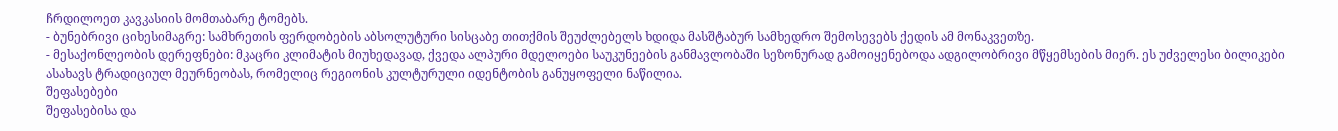ჩრდილოეთ კავკასიის მომთაბარე ტომებს.
- ბუნებრივი ციხესიმაგრე: სამხრეთის ფერდობების აბსოლუტური სისცაბე თითქმის შეუძლებელს ხდიდა მასშტაბურ სამხედრო შემოსევებს ქედის ამ მონაკვეთზე.
- მესაქონლეობის დერეფნები: მკაცრი კლიმატის მიუხედავად, ქვედა ალპური მდელოები საუკუნეების განმავლობაში სეზონურად გამოიყენებოდა ადგილობრივი მწყემსების მიერ. ეს უძველესი ბილიკები ასახავს ტრადიციულ მეურნეობას, რომელიც რეგიონის კულტურული იდენტობის განუყოფელი ნაწილია.
შეფასებები
შეფასებისა და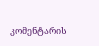კომენტარის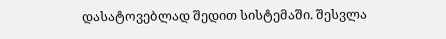დასატოვებლად შედით სისტემაში. შესვლა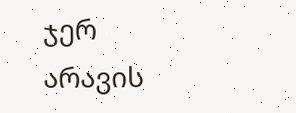ჯერ არავის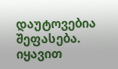დაუტოვებია შეფასება. იყავით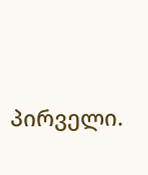პირველი.